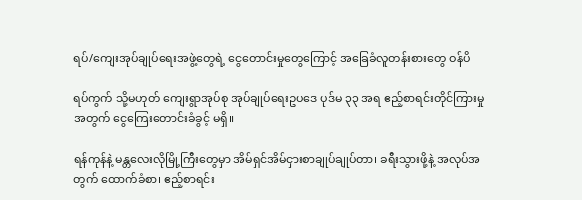ရပ်/ကျေးအုပ်ချုပ်ရေးအဖွဲ့တွေရဲ့ ငွေတောင်းမှုတွေကြောင့် အခြေခံလူတန်းစားတွေ ဝန်ပိ

ရပ်ကွက် သို့မဟုတ် ကျေးရွာအုပ်စု အုပ်ချုပ်ရေးဥပဒေ ပုဒ်မ ၃၃ အရ ဧည့်စာရင်းတိုင်ကြားမှုအတွက် ငွေကြေးတောင်းခံခွင့် မရှိ။

ရန်ကုန်နဲ့ မန္တလေးလိုမြို့ကြီးတွေမှာ အိမ်ရှင်အိမ်ငှားစာချုပ်ချုပ်တာ၊ ခရီးသွားဖို့နဲ့ အလုပ်အတွက် ထောက်ခံစာ၊ ဧည့်စာရင်း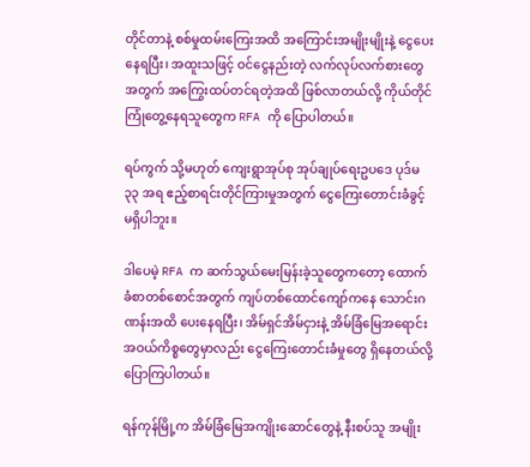တိုင်တာနဲ့ စစ်မှုထမ်းကြေးအထိ အကြောင်းအမျိုးမျိုးနဲ့ ငွေပေးနေရပြီး၊ အထူးသဖြင့် ဝင်ငွေနည်းတဲ့ လက်လုပ်လက်စားတွေအတွက် အကြွေးထပ်တင်ရတဲ့အထိ ဖြစ်လာတယ်လို့ ကိုယ်တိုင်ကြုံတွေ့နေရသူတွေက RFA ကို ပြောပါတယ်။

ရပ်ကွက် သို့မဟုတ် ကျေးရွာအုပ်စု အုပ်ချုပ်ရေးဥပဒေ ပုဒ်မ ၃၃ အရ ဧည့်စာရင်းတိုင်ကြားမှုအတွက် ငွေကြေးတောင်းခံခွင့် မရှိပါဘူး။

ဒါပေမဲ့ RFA က ဆက်သွယ်မေးမြန်းခဲ့သူတွေကတော့ ထောက်ခံစာတစ်စောင်အတွက် ကျပ်တစ်ထောင်ကျော်ကနေ သောင်းဂဏန်းအထိ ပေးနေရပြီး၊ အိမ်ရှင်အိမ်ငှားနဲ့ အိမ်ခြံမြေအရောင်းအဝယ်ကိစ္စတွေမှာလည်း ငွေကြေးတောင်းခံမှုတွေ ရှိနေတယ်လို့ ပြောကြပါတယ်။

ရန်ကုန်မြို့က အိမ်ခြံမြေအကျိုးဆောင်တွေနဲ့ နီးစပ်သူ အမျိုး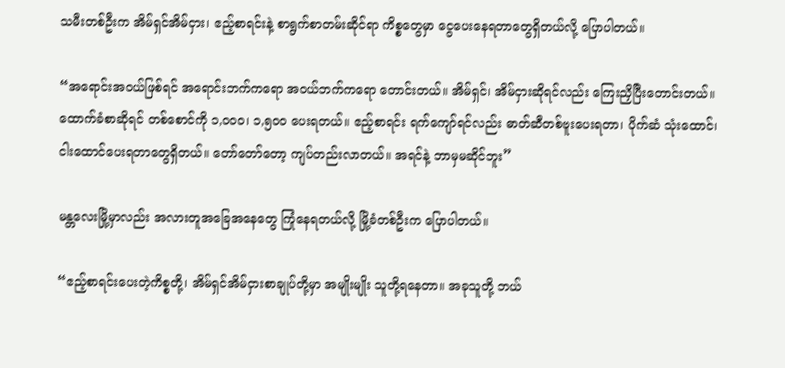သမီးတစ်ဦးက အိမ်ရှင်အိမ်ငှား၊ ဧည့်စာရင်းနဲ့ စာရွက်စာတမ်းဆိုင်ရာ ကိစ္စတွေမှာ ငွေပေးနေရတာတွေရှိတယ်လို့ ပြောပါတယ်။

“အရောင်းအဝယ်ဖြစ်ရင် အရောင်းဘက်ကရော အဝယ်ဘက်ကရော တောင်းတယ်။ အိမ်ရှင်၊ အိမ်ငှားဆိုရင်လည်း ကြေးညှိပြီးတောင်းတယ်။ ထောက်ခံစာဆိုရင် တစ်စောင်ကို ၁,၀၀၀၊ ၁,၅၀၀ ပေးရတယ်။ ဧည့်စာရင်း ရက်ကျော်ရင်လည်း ဓာတ်ဆီတစ်ဗူးပေးရတာ၊ ပိုက်ဆံ သုံးထောင်၊ ငါးထောင်ပေးရတာတွေရှိတယ်။ တော်တော်တော့ ကျပ်တည်းလာတယ်။ အရင်နဲ့ ဘာမှမဆိုင်ဘူး”

မန္တလေးမြို့မှာလည်း အလားတူအခြေအနေတွေ ကြုံနေရတယ်လို့ မြို့ခံတစ်ဦးက ပြောပါတယ်။

“ဧည့်စာရင်းပေးတဲ့ကိစ္စတို့၊ အိမ်ရှင်အိမ်ငှားစာချုပ်တို့မှာ အမျိုးမျိုး သူတို့ရနေတာ။ အခုသူတို့ ဘယ်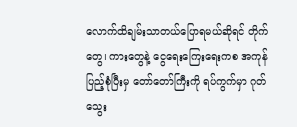လောက်ထိချမ်းသာတယ်ပြောရမယ်ဆိုရင် တိုက်တွေ၊ ကားတွေနဲ့ ငွေရေးကြေးရေးကစ အကုန်ပြည့်စုံပြီးမှ တော်တော်ကြီးကို ရပ်ကွက်မှာ ဂုတ်သွေး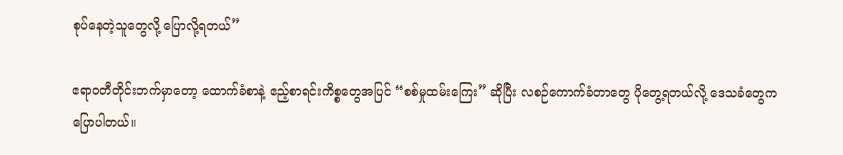စုပ်နေတဲ့သူတွေလို့ ပြောလို့ရတယ်”

ဧရာဝတီတိုင်းဘက်မှာတော့ ထောက်ခံစာနဲ့ ဧည့်စာရင်းကိစ္စတွေအပြင် “စစ်မှုထမ်းကြေး” ဆိုပြီး လစဉ်ကောက်ခံတာတွေ ပိုတွေ့ရတယ်လို့ ဒေသခံတွေက ပြောပါတယ်။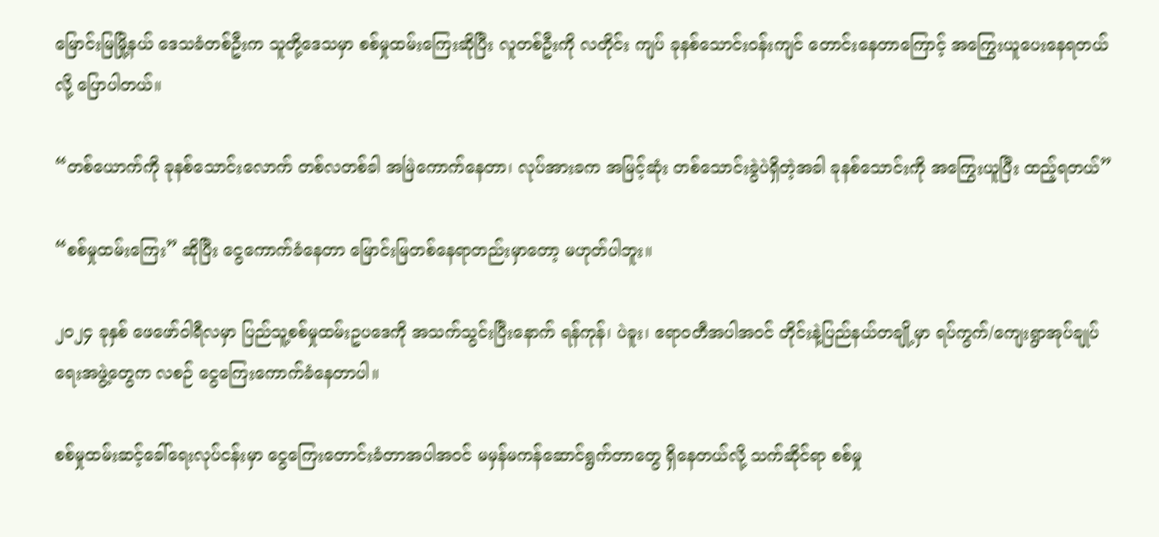မြောင်းမြမြို့နယ် ဒေသခံတစ်ဦးက သူတို့ဒေသမှာ စစ်မှုထမ်းကြေးဆိုပြီး လူတစ်ဦးကို လတိုင်း ကျပ် ခုနစ်သောင်းဝန်းကျင် တောင်းနေတာကြောင့် အကြွေးယူပေးနေရတယ်လို့ ပြောပါတယ်။

“တစ်ယောက်ကို ခုနစ်သောင်းလောက် တစ်လတစ်ခါ အမြဲကောက်နေတာ၊ လုပ်အားခက အမြင့်ဆုံး တစ်သောင်းခွဲပဲရှိတဲ့အခါ ခုနစ်သောင်းကို အကြွေးယူပြီး ထည့်ရတယ်”

“စစ်မှုထမ်းကြေး” ဆိုပြီး ငွေကောက်ခံနေတာ မြောင်းမြတစ်နေရာတည်းမှာတော့ မဟုတ်ပါဘူး။

၂၀၂၄ ခုနှစ် ဖေဖော်ဝါရီလမှာ ပြည်သူ့စစ်မှုထမ်းဥပဒေကို အသက်သွင်းပြီးနောက် ရန်ကုန်၊ ပဲခူး၊ ဧရာဝတီအပါအဝင် တိုင်းနဲ့ပြည်နယ်တချို့မှာ ရပ်ကွက်/ကျေးရွာအုပ်ချုပ်ရေးအဖွဲ့တွေက လစဉ် ငွေကြေးကောက်ခံနေတာပါ။

စစ်မှုထမ်းဆင့်ခေါ်ရေးလုပ်ငန်းမှာ ငွေကြေးတောင်းခံတာအပါအဝင် မမှန်မကန်ဆောင်ရွက်တာတွေ ရှိနေတယ်လို့ သက်ဆိုင်ရာ စစ်မှု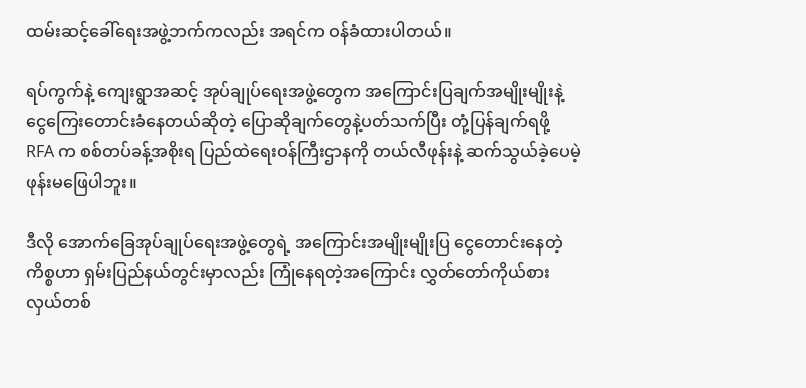ထမ်းဆင့်ခေါ်ရေးအဖွဲ့ဘက်ကလည်း အရင်က ဝန်ခံထားပါတယ်။

ရပ်ကွက်နဲ့ ကျေးရွာအဆင့် အုပ်ချုပ်ရေးအဖွဲ့တွေက အကြောင်းပြချက်အမျိုးမျိုးနဲ့ ငွေကြေးတောင်းခံနေတယ်ဆိုတဲ့ ပြောဆိုချက်တွေနဲ့ပတ်သက်ပြီး တုံ့ပြန်ချက်ရဖို့ RFA က စစ်တပ်ခန့်အစိုးရ ပြည်ထဲရေးဝန်ကြီးဌာနကို တယ်လီဖုန်းနဲ့ ဆက်သွယ်ခဲ့ပေမဲ့ ဖုန်းမဖြေပါဘူး။

ဒီလို အောက်ခြေအုပ်ချုပ်ရေးအဖွဲ့တွေရဲ့ အကြောင်းအမျိုးမျိုးပြ ငွေတောင်းနေတဲ့ကိစ္စဟာ ရှမ်းပြည်နယ်တွင်းမှာလည်း ကြုံနေရတဲ့အကြောင်း လွှတ်တော်ကိုယ်စားလှယ်တစ်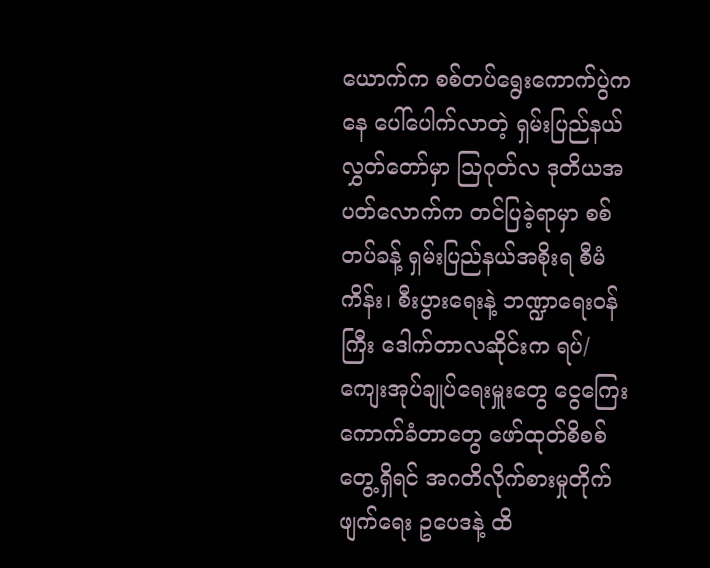ယောက်က စစ်တပ်ရွေးကောက်ပွဲကနေ ပေါ်ပေါက်လာတဲ့ ရှမ်းပြည်နယ်လွှတ်တော်မှာ ဩဂုတ်လ ဒုတိယအပတ်လောက်က တင်ပြခဲ့ရာမှာ စစ်တပ်ခန့် ရှမ်းပြည်နယ်အစိုးရ စီမံကိန်း၊ စီးပွားရေးနဲ့ ဘဏ္ဍာရေးဝန်ကြီး ဒေါက်တာလဆိုင်းက ရပ်/ကျေးအုပ်ချုပ်ရေးမှူးတွေ ငွေကြေးကောက်ခံတာတွေ ဖော်ထုတ်စိစစ်တွေ့ရှိရင် အဂတိလိုက်စားမှုတိုက်ဖျက်ရေး ဥပေဒနဲ့ ထိ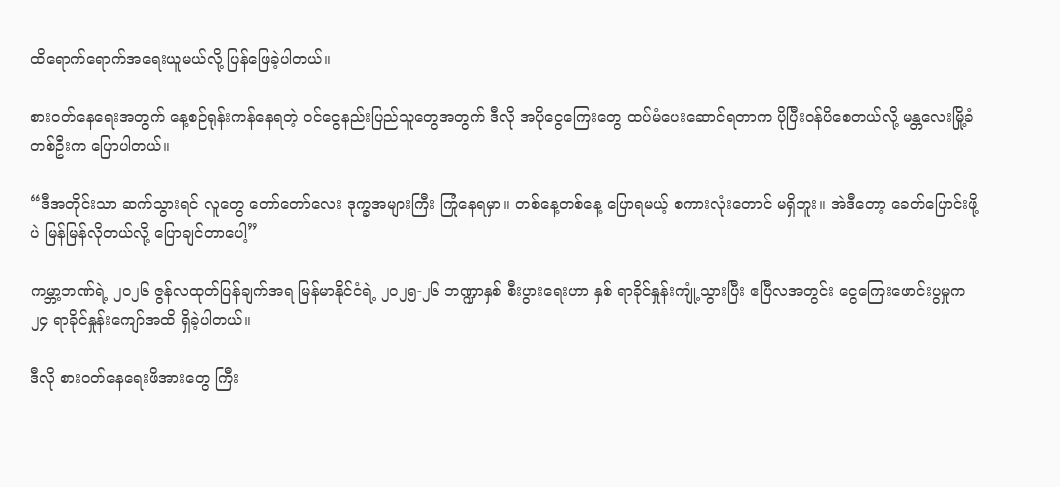ထိရောက်ရောက်အရေးယူမယ်လို့ ပြန်ဖြေခဲ့ပါတယ်။

စားဝတ်နေရေးအတွက် နေ့စဉ်ရုန်းကန်နေရတဲ့ ဝင်ငွေနည်းပြည်သူတွေအတွက် ဒီလို အပိုငွေကြေးတွေ ထပ်မံပေးဆောင်ရတာက ပိုပြီးဝန်ပိစေတယ်လို့ မန္တလေးမြို့ခံတစ်ဦးက ပြောပါတယ်။

“ဒီအတိုင်းသာ ဆက်သွားရင် လူတွေ တော်တော်လေး ဒုက္ခအများကြီး ကြုံနေရမှာ။ တစ်နေ့တစ်နေ့ ပြောရမယ့် စကားလုံးတောင် မရှိဘူး။ အဲဒီတော့ ခေတ်ပြောင်းဖို့ပဲ မြန်မြန်လိုတယ်လို့ ပြောချင်တာပေါ့”

ကမ္ဘာ့ဘဏ်ရဲ့ ၂၀၂၆ ဇွန်လထုတ်ပြန်ချက်အရ မြန်မာနိုင်ငံရဲ့ ၂၀၂၅-၂၆ ဘဏ္ဍာနှစ် စီးပွားရေးဟာ နှစ် ရာခိုင်နှုန်းကျုံ့သွားပြီး ဧပြီလအတွင်း ငွေကြေးဖောင်းပွမှုက ၂၄ ရာခိုင်နှုန်းကျော်အထိ ရှိခဲ့ပါတယ်။

ဒီလို စားဝတ်နေရေးဖိအားတွေ ကြီး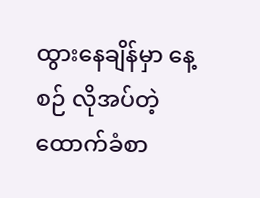ထွားနေချိန်မှာ နေ့စဉ် လိုအပ်တဲ့ ထောက်ခံစာ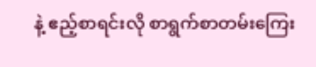နဲ့ ဧည့်စာရင်းလို စာရွက်စာတမ်းကြေး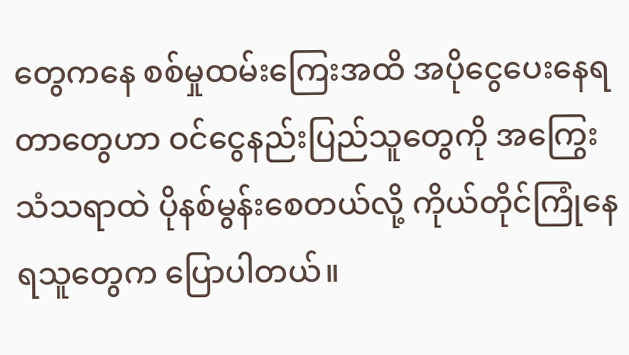တွေကနေ စစ်မှုထမ်းကြေးအထိ အပိုငွေပေးနေရတာတွေဟာ ဝင်ငွေနည်းပြည်သူတွေကို အကြွေးသံသရာထဲ ပိုနစ်မွန်းစေတယ်လို့ ကိုယ်တိုင်ကြုံနေရသူတွေက ပြောပါတယ်။